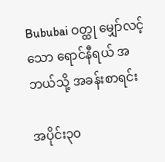Bububai ဝတ္ထု မျှော်လင့်သော ရောင်နီရယ် အဘယ်သို့ အခန်းစာရင်း

အပိုင်း၃၀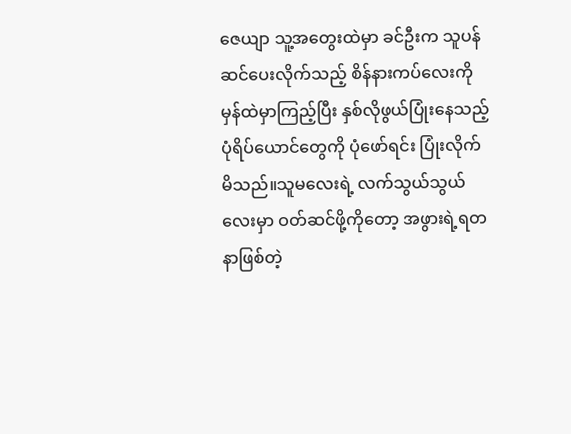ဇေယျာ သူ့အတွေးထဲမှာ ခင်ဦးက သူပန်ဆင်ပေးလိုက်သည့် စိန်နားကပ်လေးကို မှန်ထဲမှာကြည့်ပြီး နှစ်လိုဖွယ်ပြုံးနေသည့် ပုံရိပ်ယောင်တွေကို ပုံဖော်ရင်း ပြုံးလိုက်မိသည်။သူမလေးရဲ့ လက်သွယ်သွယ်လေးမှာ ဝတ်ဆင်ဖို့ကိုတော့ အဖွားရဲ့ရတနာဖြစ်တဲ့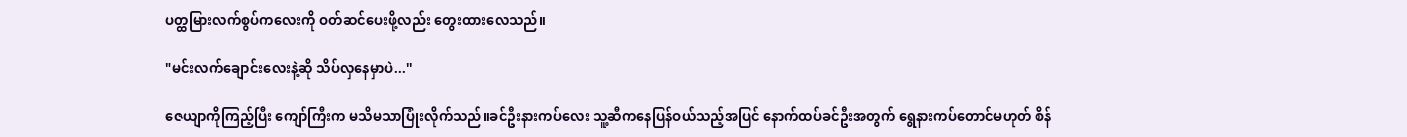ပတ္ထမြားလက်စွပ်ကလေးကို ဝတ်ဆင်ပေးဖို့လည်း တွေးထားလေသည်။

"မင်းလက်ချောင်းလေးနဲ့ဆို သိပ်လှနေမှာပဲ...''

ဇေယျာကိုကြည့်ပြီး ကျော်ကြီးက မသိမသာပြုံးလိုက်သည်။ခင်ဦးနားကပ်လေး သူ့ဆီကနေပြန်ဝယ်သည့်အပြင် နောက်ထပ်ခင်ဦးအတွက် ရွေနားကပ်တောင်မဟုတ် စိန်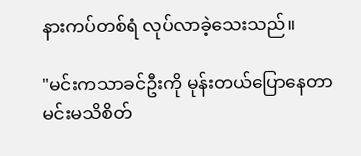နားကပ်တစ်ရံ လုပ်လာခဲ့သေးသည်။

"မင်းကသာခင်ဦးကို မုန်းတယ်ပြောနေတာ မင်းမသိစိတ်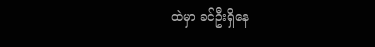ထဲမှာ ခင်ဦးရှိနေ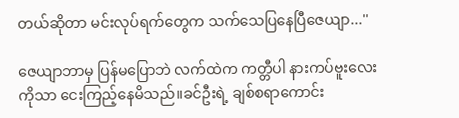တယ်ဆိုတာ မင်းလုပ်ရက်တွေက သက်သေပြနေပြီဇေယျာ...''

ဇေယျာဘာမှ ပြန်မပြောဘဲ လက်ထဲက ကတ္တီပါ နားကပ်ဗူးလေးကိုသာ ငေးကြည့်နေမိသည်။ခင်ဦးရဲ့ ချစ်စရာကောင်း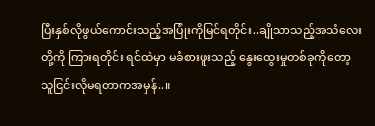ပြီးနှစ်လိုဖွယ်ကောင်းသည့်အပြုံးကိုမြင်ရတိုင်း..ချိုသာသည့်အသံလေးတို့ကို ကြားရတိုင်း ရင်ထဲမှာ မခံစားဖူးသည့် နွေးထွေးမှုတစ်ခုကိုတော့ သူငြင်းလိုမရတာကအမှန်..။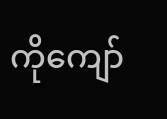ကိုကျော်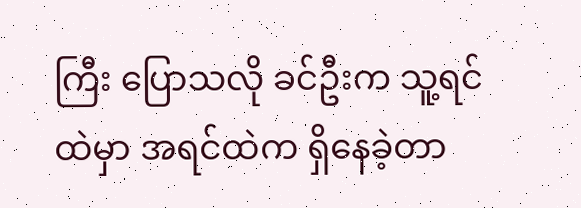ကြီး ပြောသလို ခင်ဦးက သူ့ရင်ထဲမှာ အရင်ထဲက ရှိနေခဲ့တာ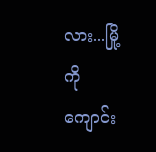လား...မြို့ကိုကျောင်း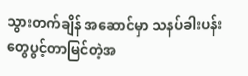သွားတက်ချိန် အဆောင်မှာ သနပ်ခါးပန်းတွေပွင့်တာမြင်တဲ့အ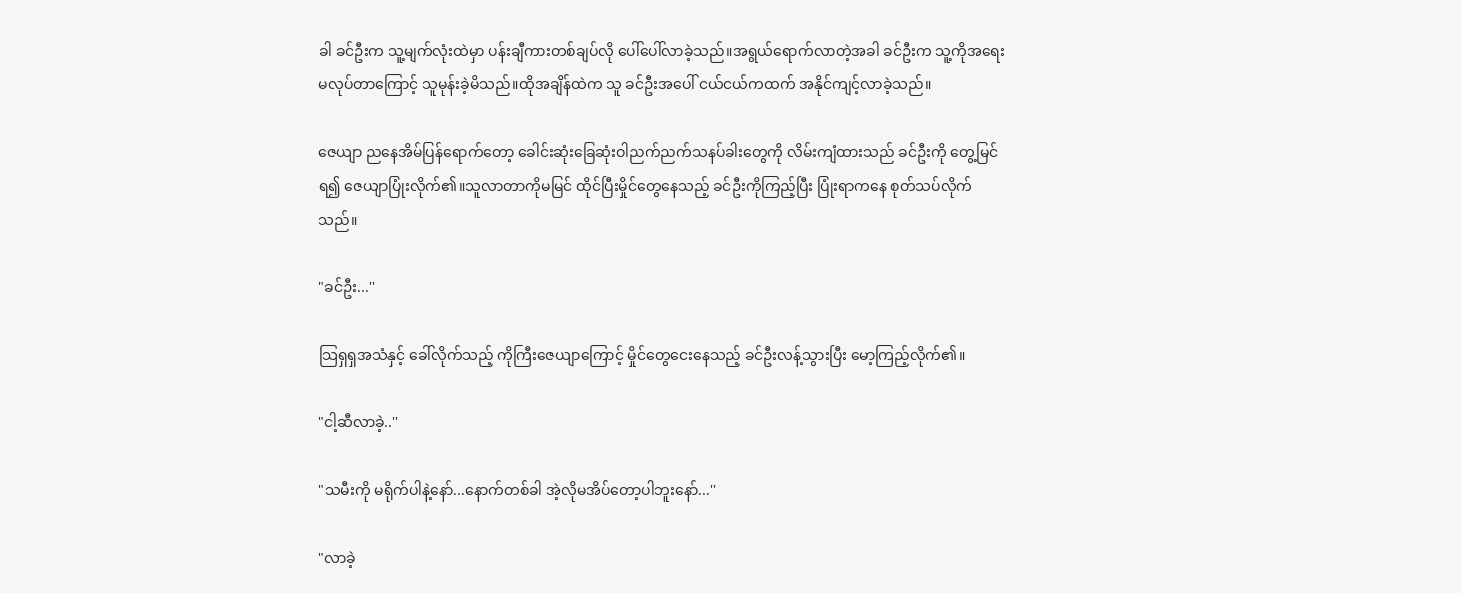ခါ ခင်ဦးက သူ့မျက်လုံးထဲမှာ ပန်းချီကားတစ်ချပ်လို ပေါ်ပေါ်လာခဲ့သည်။အရွယ်ရောက်လာတဲ့အခါ ခင်ဦးက သူ့ကိုအရေးမလုပ်တာကြောင့် သူမုန်းခဲ့မိသည်။ထိုအချိန်ထဲက သူ ခင်ဦးအပေါ် ငယ်ငယ်ကထက် အနိုင်ကျင့်လာခဲ့သည်။

ဇေယျာ ညနေအိမ်ပြန်ရောက်တော့ ခေါင်းဆုံးခြေဆုံးဝါညက်ညက်သနပ်ခါးတွေကို လိမ်းကျံထားသည် ခင်ဦးကို တွေ့မြင်ရ၍ ဇေယျာပြုံးလိုက်၏။သူလာတာကိုမမြင် ထိုင်ပြီးမှိုင်တွေနေသည့် ခင်ဦးကိုကြည့်ပြီး ပြုံးရာကနေ စုတ်သပ်လိုက်သည်။

"ခင်ဦး...''

သြရှရှအသံနှင့် ခေါ်လိုက်သည့် ကိုကြီးဇေယျာကြောင့် မှိုင်တွေငေးနေသည့် ခင်ဦးလန့်သွားပြီး မော့ကြည့်လိုက်၏။

"ငါ့ဆီလာခဲ့..''

"သမီးကို မရိုက်ပါနဲ့နော်...နောက်တစ်ခါ အဲ့လိုမအိပ်တော့ပါဘူးနော်...''

"လာခဲ့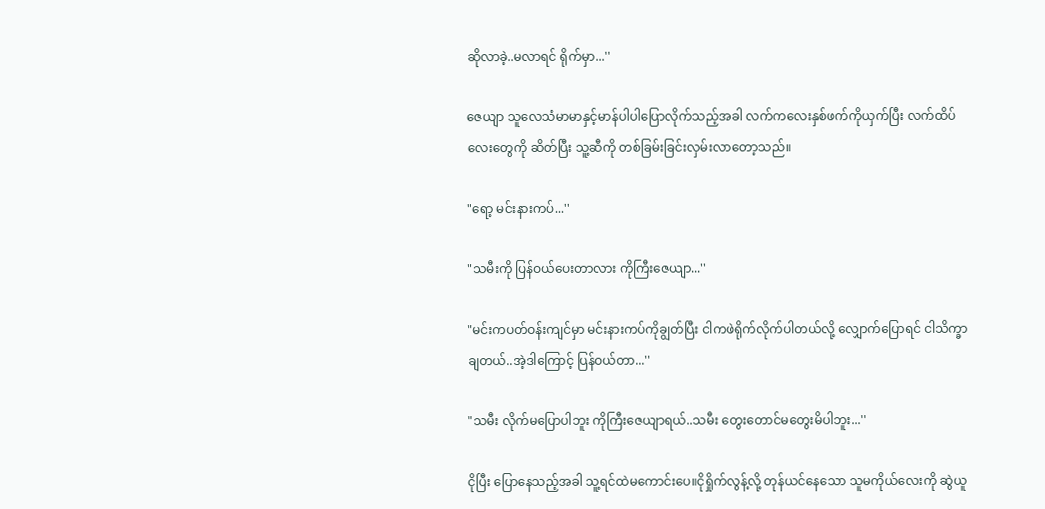ဆိုလာခဲ့..မလာရင် ရိုက်မှာ...''

ဇေယျာ သူလေသံမာမာနှင့်မာန်ပါပါပြောလိုက်သည့်အခါ လက်ကလေးနှစ်ဖက်ကိုယှက်ပြီး လက်ထိပ်လေးတွေကို ဆိတ်ပြီး သူ့ဆီကို တစ်ခြမ်းခြင်းလှမ်းလာတော့သည်။

"ရော့ မင်းနားကပ်...''

"သမီးကို ပြန်ဝယ်ပေးတာလား ကိုကြီးဇေယျာ...''

"မင်းကပတ်ဝန်းကျင်မှာ မင်းနားကပ်ကိုချွတ်ပြီး ငါကဖဲရိုက်လိုက်ပါတယ်လို့ လျှောက်ပြောရင် ငါသိက္ခာချတယ်..အဲ့ဒါကြောင့် ပြန်ဝယ်တာ...''

"သမီး လိုက်မပြောပါဘူး ကိုကြီးဇေယျာရယ်..သမီး တွေးတောင်မတွေးမိပါဘူး...''

ငိုပြီး ပြောနေသည့်အခါ သူ့ရင်ထဲမကောင်းပေ။ငိုရှိုက်လွန့်လို့ တုန်ယင်နေသော သူမကိုယ်လေးကို ဆွဲယူ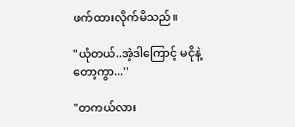ဖက်ထားလိုက်မိသည်။

"ယုံတယ်..အဲ့ဒါကြောင့် မငိုနဲ့တော့ကွာ...''

"တကယ်လား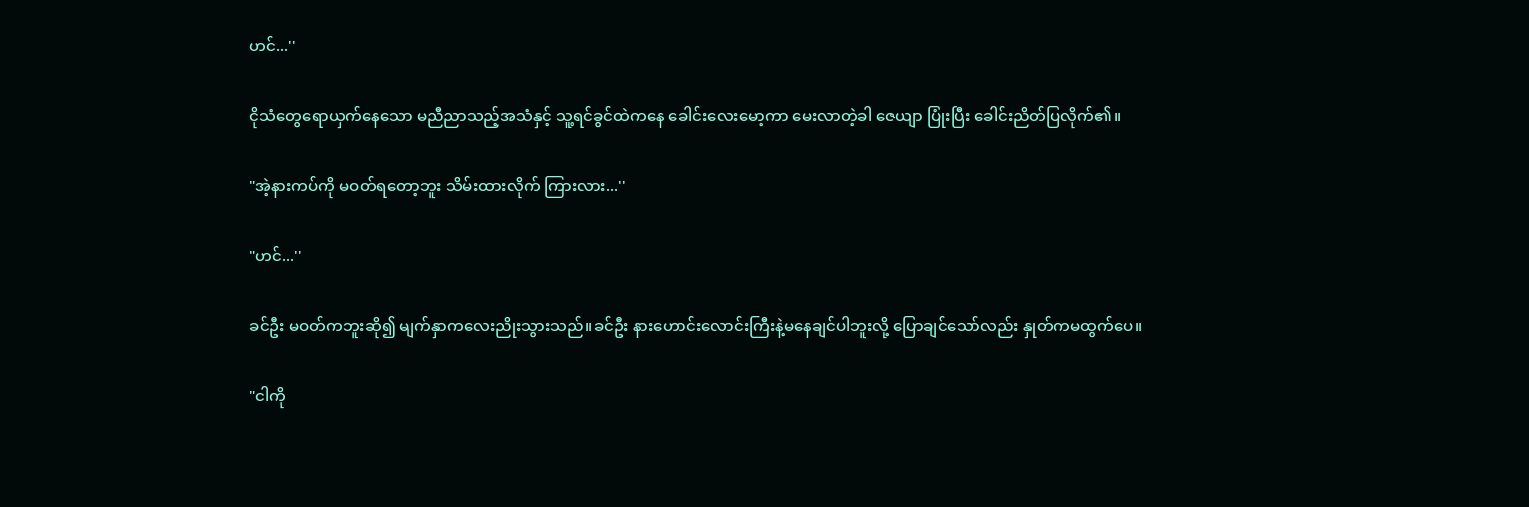ဟင်...''

ငိုသံတွေရောယှက်နေသော မညီညာသည့်အသံနှင့် သူ့ရင်ခွင်ထဲကနေ ခေါင်းလေးမော့ကာ မေးလာတဲ့ခါ ဇေယျာ ပြုံးပြီး ခေါင်းညိတ်ပြလိုက်၏။

"အဲ့နားကပ်ကို မဝတ်ရတော့ဘူး သိမ်းထားလိုက် ကြားလား...''

"ဟင်...''

ခင်ဦး မဝတ်ကဘူးဆို၍ မျက်နှာကလေးညိုးသွားသည်။ခင်ဦး နားဟောင်းလောင်းကြီးနဲ့မနေချင်ပါဘူးလို့ ပြောချင်သော်လည်း နှုတ်ကမထွက်ပေ။

"ငါကို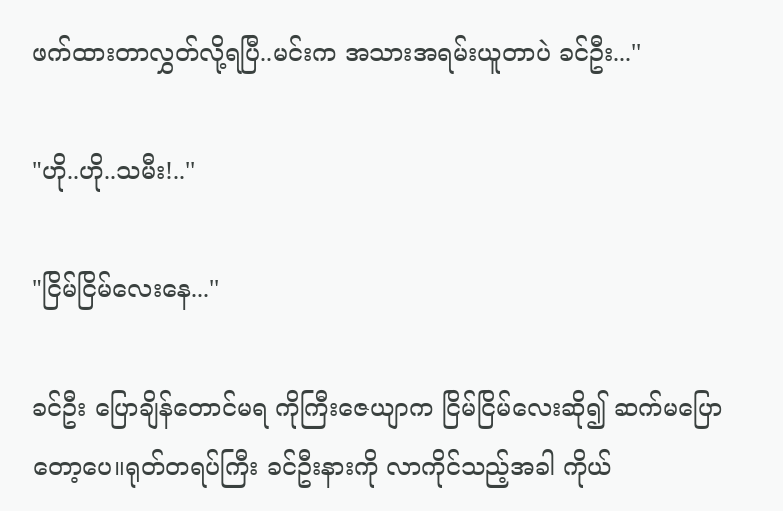ဖက်ထားတာလွှတ်လို့ရပြီ..မင်းက အသားအရမ်းယူတာပဲ ခင်ဦး...''

"ဟို..ဟို..သမီး!..''

"ငြိမ်ငြိမ်လေးနေ...''

ခင်ဦး ပြောချိန်တောင်မရ ကိုကြီးဇေယျာက ငြိမ်ငြိမ်လေးဆို၍ ဆက်မပြောတော့ပေ။ရုတ်တရပ်ကြီး ခင်ဦးနားကို လာကိုင်သည့်အခါ ကိုယ်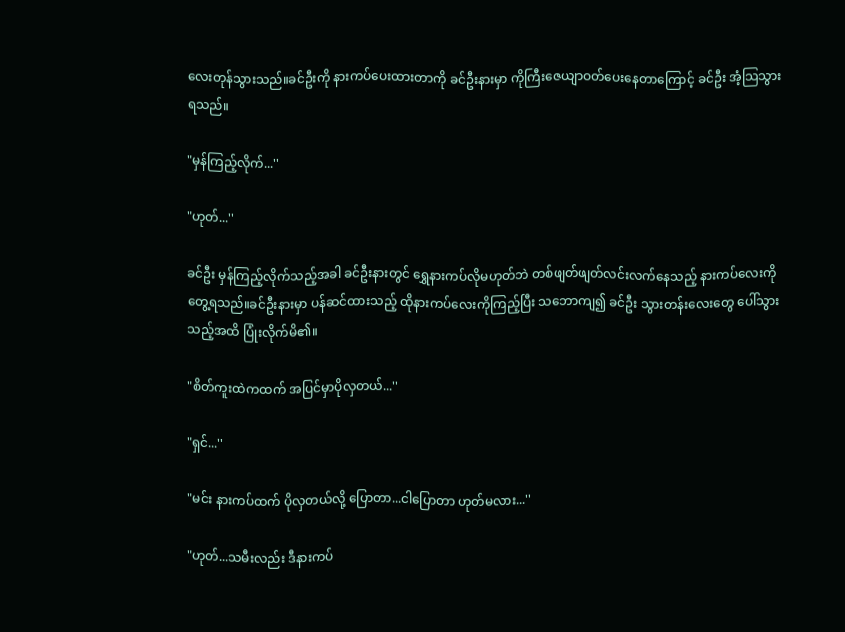လေးတုန်သွားသည်။ခင်ဦးကို နားကပ်ပေးထားတာကို ခင်ဦးနားမှာ ကိုကြီးဇေယျာဝတ်ပေးနေတာကြောင့် ခင်ဦး အံ့သြသွားရသည်။

"မှန်ကြည့်လိုက်...''

"ဟုတ်...''

ခင်ဦး မှန်ကြည့်လိုက်သည့်အခါ ခင်ဦးနားတွင် ရွှေနားကပ်လိုမဟုတ်ဘဲ တစ်ဖျတ်ဖျတ်လင်းလက်နေသည့် နားကပ်လေးကိုတွေ့ရသည်။ခင်ဦးနားမှာ ပန်ဆင်ထားသည့် ထိုနားကပ်လေးကိုကြည့်ပြီး သဘောကျ၍ ခင်ဦး သွားတန်းလေးတွေ ပေါ်သွားသည့်အထိ ပြုံးလိုက်မိ၏။

"စိတ်ကူးထဲကထက် အပြင်မှာပိုလှတယ်...''

"ရှင်...''

"မင်း နားကပ်ထက် ပိုလှတယ်လို့ ပြောတာ...ငါပြောတာ ဟုတ်မလား...''

"ဟုတ်...သမီးလည်း ဒီနားကပ်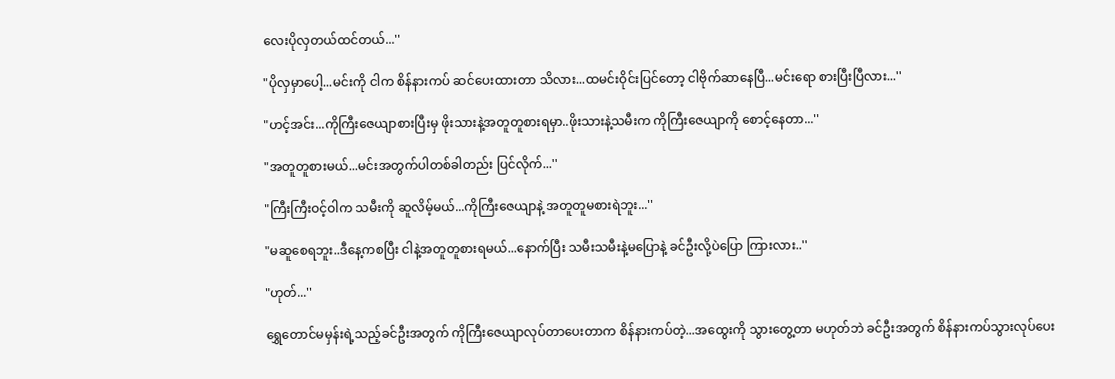လေးပိုလှတယ်ထင်တယ်...''

"ပိုလှမှာပေါ့...မင်းကို ငါက စိန်နားကပ် ဆင်ပေးထားတာ သိလား...ထမင်းဝိုင်းပြင်တော့ ငါဗိုက်ဆာနေပြီ...မင်းရော စားပြီးပြီလား...''

"ဟင့်အင်း...ကိုကြီးဇေယျာစားပြီးမှ ဖိုးသားနဲ့အတူတူစားရမှာ..ဖိုးသားနဲ့သမီးက ကိုကြီးဇေယျာကို စောင့်နေတာ...''

"အတူတူစားမယ်...မင်းအတွက်ပါတစ်ခါတည်း ပြင်လိုက်...''

"ကြီးကြီးဝင့်ဝါက သမီးကို ဆူလိမ့်မယ်...ကိုကြီးဇေယျာနဲ့ အတူတူမစားရဲဘူး...''

"မဆူစေရဘူး..ဒီနေ့ကစပြီး ငါနဲ့အတူတူစားရမယ်...နောက်ပြီး သမီးသမီးနဲ့မပြောနဲ့ ခင်ဦးလို့ပဲပြော ကြားလား..''

"ဟုတ်...''

ရွှေတောင်မမှန်းရဲ့သည့်ခင်ဦးအတွက် ကိုကြီးဇေယျာလုပ်တာပေးတာက စိန်နားကပ်တဲ့...အထွေးကို သွားတွေ့တာ မဟုတ်ဘဲ ခင်ဦးအတွက် စိန်နားကပ်သွားလုပ်ပေး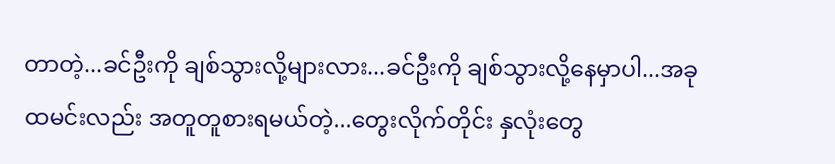တာတဲ့...ခင်ဦးကို ချစ်သွားလို့များလား...ခင်ဦးကို ချစ်သွားလို့နေမှာပါ...အခုထမင်းလည်း အတူတူစားရမယ်တဲ့...တွေးလိုက်တိုင်း နှလုံးတွေ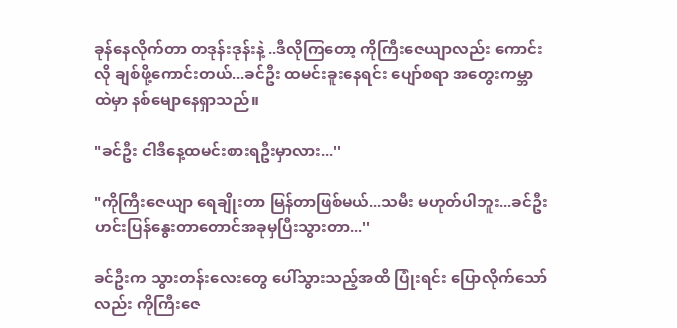ခုန်နေလိုက်တာ တဒုန်းဒုန်းနဲ့ ..ဒီလိုကြတော့ ကိုကြီးဇေယျာလည်း ကောင်းလို ချစ်ဖို့ကောင်းတယ်...ခင်ဦး ထမင်းခူးနေရင်း ပျော်စရာ အတွေးကမ္ဘာထဲမှာ နစ်မျောနေရှာသည်။

"ခင်ဦး ငါဒီနေ့ထမင်းစားရဦးမှာလား...''

"ကိုကြီးဇေယျာ ရေချိုးတာ မြန်တာဖြစ်မယ်...သမီး မဟုတ်ပါဘူး...ခင်ဦး ဟင်းပြန်နွေးတာတောင်အခုမှပြီးသွားတာ...''

ခင်ဦးက သွားတန်းလေးတွေ ပေါ်သွားသည့်အထိ ပြုံးရင်း ပြောလိုက်သော်လည်း ကိုကြီးဇေ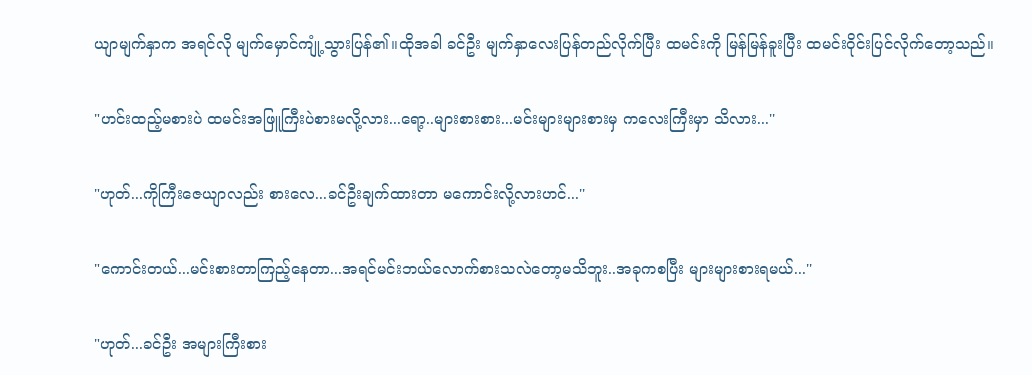ယျာမျက်နှာက အရင်လို မျက်မှောင်ကျုံ့သွားပြန်၏။ထိုအခါ ခင်ဦး မျက်နှာလေးပြန်တည်လိုက်ပြီး ထမင်းကို မြန်မြန်ခူးပြီး ထမင်းဝိုင်းပြင်လိုက်တော့သည်။

"ဟင်းထည့်မစားပဲ ထမင်းအဖြူကြီးပဲစားမလို့လား...ရော့..များစားစား...မင်းများများစားမှ ကလေးကြီးမှာ သိလား...''

"ဟုတ်...ကိုကြီးဇေယျာလည်း စားလေ...ခင်ဦးချက်ထားတာ မကောင်းလို့လားဟင်...''

"ကောင်းတယ်...မင်းစားတာကြည့်နေတာ...အရင်မင်းဘယ်လောက်စားသလဲတော့မသိဘူး..အခုကစပြီး များများစားရမယ်...''

"ဟုတ်...ခင်ဦး အများကြီးစား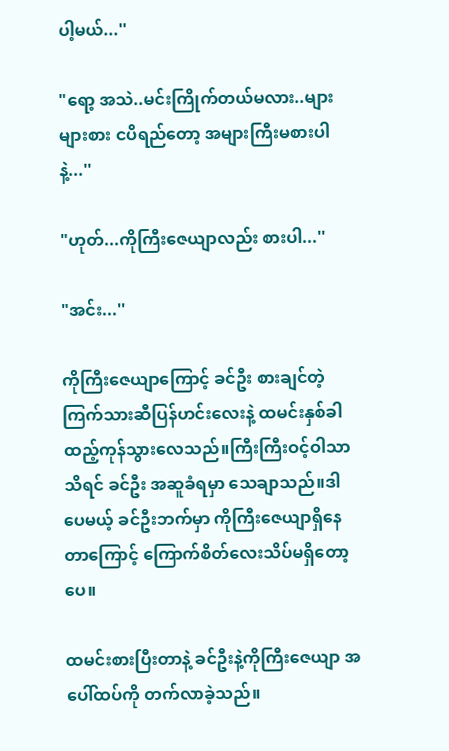ပါ့မယ်...''

"ရော့ အသဲ..မင်းကြိုက်တယ်မလား..များများစား ငပိရည်တော့ အများကြီးမစားပါနဲ့...''

"ဟုတ်...ကိုကြီးဇေယျာလည်း စားပါ...''

"အင်း...''

ကိုကြီးဇေယျာကြောင့် ခင်ဦး စားချင်တဲ့ကြက်သားဆီပြန်ဟင်းလေးနဲ့ ထမင်းနှစ်ခါထည့်ကုန်သွားလေသည်။ကြီးကြီးဝင့်ဝါသာသိရင် ခင်ဦး အဆူခံရမှာ သေချာသည်။ဒါပေမယ့် ခင်ဦးဘက်မှာ ကိုကြီးဇေယျာရှိနေတာကြောင့် ကြောက်စိတ်လေးသိပ်မရှိတော့ပေ။

ထမင်းစားပြီးတာနဲ့ ခင်ဦးနဲ့ကိုကြီးဇေယျာ အပေါ်ထပ်ကို တက်လာခဲ့သည်။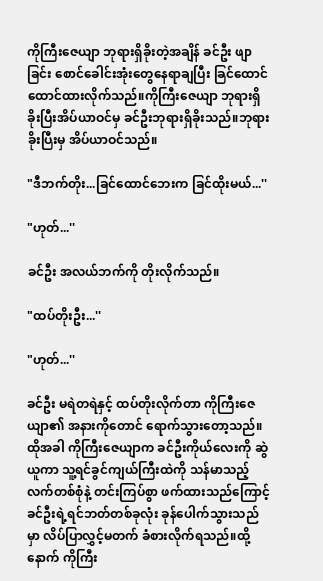ကိုကြီးဇေယျာ ဘုရားရှိခိုးတဲ့အချိန် ခင်ဦး ဖျာခြင်း စောင်ခေါင်းအုံးတွေနေရာချပြီး ခြင်ထောင်ထောင်ထားလိုက်သည်။ကိုကြီးဇေယျာ ဘုရားရှိခိုးပြီးအိပ်ယာဝင်မှ ခင်ဦးဘုရားရှိခိုးသည်။ဘုရားခိုးပြီးမှ အိပ်ယာဝင်သည်။

"ဒီဘက်တိုး...ခြင်ထောင်ဘေးက ခြင်ထိုးမယ်...''

"ဟုတ်...''

ခင်ဦး အလယ်ဘက်ကို တိုးလိုက်သည်။

"ထပ်တိုးဦး...''

"ဟုတ်...''

ခင်ဦး မရဲတရဲနှင့် ထပ်တိုးလိုက်တာ ကိုကြီးဇေယျာ၏ အနားကိုတောင် ရောက်သွားတော့သည်။ထိုအခါ ကိုကြီးဇေယျာက ခင်ဦးကိုယ်လေးကို ဆွဲယူကာ သူ့ရင်ခွင်ကျယ်ကြီးထဲကို သန်မာသည့်လက်တစ်စုံနဲ့ တင်းကြပ်စွာ ဖက်ထားသည်ကြောင့် ခင်ဦးရဲ့ရင်ဘတ်တစ်ခုလုံး ခုန်ပေါက်သွားသည်မှာ လိပ်ပြာလွှင့်မတက် ခံစားလိုက်ရသည်။ထို့နောက် ကိုကြီး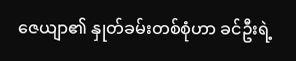ဇေယျာ၏ နှုတ်ခမ်းတစ်စုံဟာ ခင်ဦးရဲ့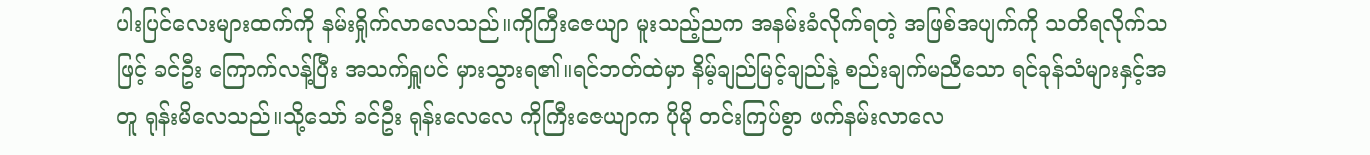ပါးပြင်လေးများထက်ကို နမ်းရှိုက်လာလေသည်။ကိုကြီးဇေယျာ မူးသည့်ညက အနမ်းခံလိုက်ရတဲ့ အဖြစ်အပျက်ကို သတိရလိုက်သဖြင့် ခင်ဦး ကြောက်လန့်ပြီး အသက်ရှူပင် မှားသွားရ၏။ရင်ဘတ်ထဲမှာ နိမ့်ချည်မြင့်ချည်နဲ့ စည်းချက်မညီသော ရင်ခုန်သံများနှင့်အတူ ရုန်းမိလေသည်။သို့သော် ခင်ဦး ရုန်းလေလေ ကိုကြီးဇေယျာက ပိုမို တင်းကြပ်စွာ ဖက်နမ်းလာလေ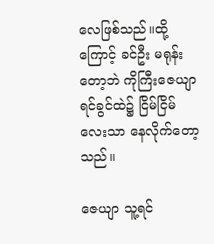လေဖြစ်သည်။ထို့ကြောင့် ခင်ဦး မရုန်းတော့ဘဲ ကိုကြီးဇေယျာ ရင်ခွင်ထဲ၌ ငြိမ်ငြိမ်လေးသာ နေလိုက်တော့သည်။

ဇေယျာ သူ့ရင်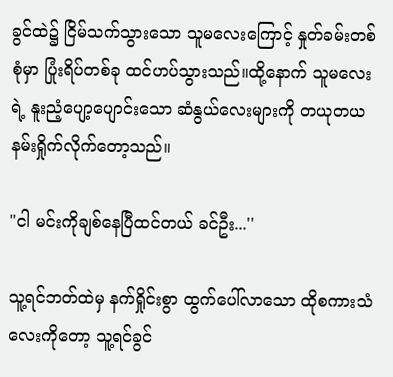ခွင်ထဲ၌ ငြိမ်သက်သွားသော သူမလေးကြောင့် နှုတ်ခမ်းတစ်စုံမှာ ပြုံးရိပ်တစ်ခု ထင်ဟပ်သွားသည်။ထို့နောက် သူမလေးရဲ့ နူးညံ့ပျော့ပျောင်းသော ဆံနွယ်လေးများကို တယုတယ နမ်းရှိုက်လိုက်တော့သည်။

"ငါ မင်းကိုချစ်နေပြီထင်တယ် ခင်ဦး...''

သူ့ရင်ဘတ်ထဲမှ နက်ရှိုင်းစွာ ထွက်ပေါ်လာသော ထိုစကားသံလေးကိုတော့ သူ့ရင်ခွင်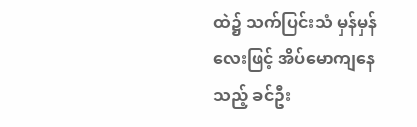ထဲ၌ သက်ပြင်းသံ မှန်မှန်လေးဖြင့် အိပ်မောကျနေသည့် ခင်ဦး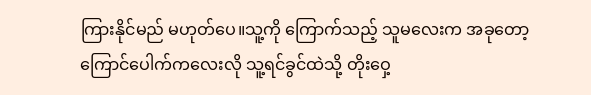ကြားနိုင်မည် မဟုတ်ပေ။သူ့ကို ကြောက်သည့် သူမလေးက အခုတော့ ကြောင်ပေါက်ကလေးလို သူ့ရင်ခွင်ထဲသို့ တိုးဝှေ့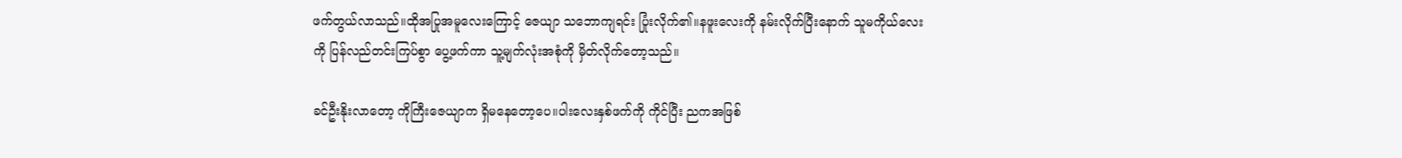ဖက်တွယ်လာသည်။ထိုအပြုအမူလေးကြောင့် ဇေယျာ သဘောကျရင်း ပြုံးလိုက်၏။နဖူးလေးကို နမ်းလိုက်ပြီးနောက် သူမကိုယ်လေးကို ပြန်လည်တင်းကြပ်စွာ ပွေ့ဖက်ကာ သူ့မျက်လုံးအစုံကို မှိတ်လိုက်တော့သည်။

ခင်ဦးနိုးလာတော့ ကိုကြီးဇေယျာက ရှိမနေတော့ပေ။ပါးလေးနှစ်ဖက်ကို ကိုင်ပြီး ညကအဖြစ်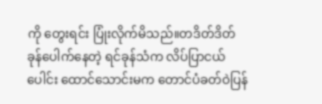ကို တွေးရင်း ပြုံးလိုက်မိသည်။တဒိတ်ဒိတ် ခုန်ပေါက်နေတဲ့ ရင်ခုန်သံက လိပ်ပြာငယ်ပေါင်း ထောင်သောင်းမက တောင်ပံခတ်ဝဲပြန်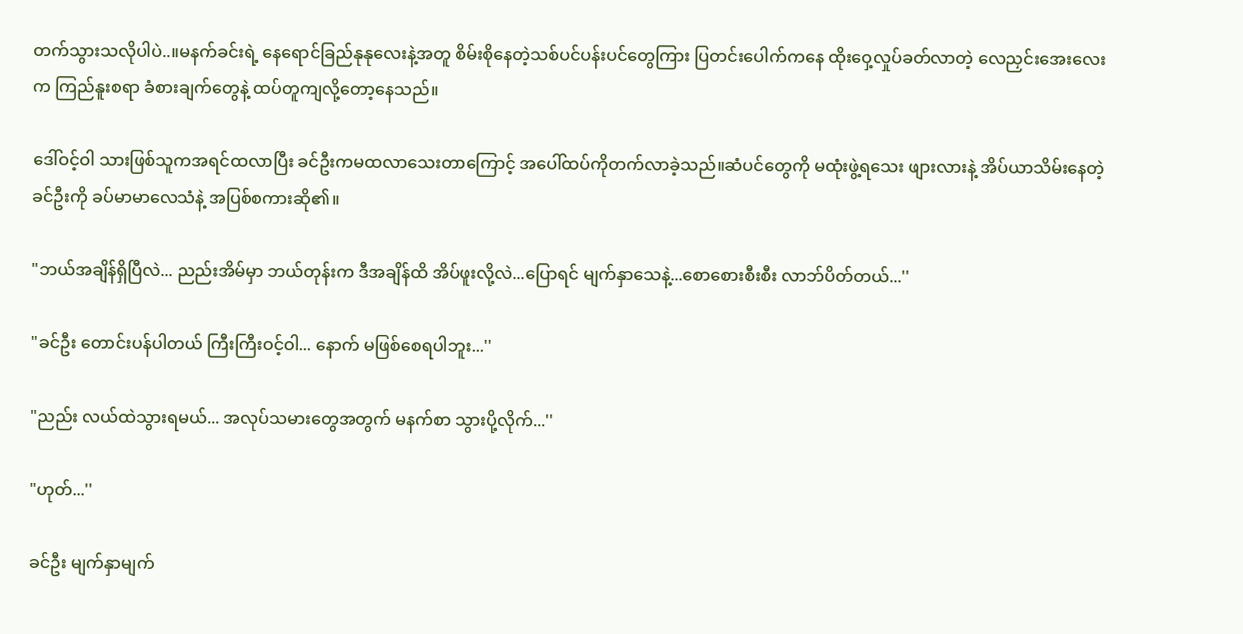တက်သွားသလိုပါပဲ..။မနက်ခင်းရဲ့ နေရောင်ခြည်နုနုလေးနဲ့အတူ စိမ်းစိုနေတဲ့သစ်ပင်ပန်းပင်တွေကြား ပြတင်းပေါက်ကနေ ထိုးဝှေ့လှုပ်ခတ်လာတဲ့ လေညှင်းအေးလေးက ကြည်နူးစရာ ခံစားချက်တွေနဲ့ ထပ်တူကျလို့တော့နေသည်။

ဒေါ်ဝင့်ဝါ သားဖြစ်သူကအရင်ထလာပြီး ခင်ဦးကမထလာသေးတာကြောင့် အပေါ်ထပ်ကိုတက်လာခဲ့သည်။ဆံပင်တွေကို မထုံးဖွဲ့ရသေး ဖျားလားနဲ့ အိပ်ယာသိမ်းနေတဲ့ ခင်ဦးကို ခပ်မာမာလေသံနဲ့ အပြစ်စကားဆို၏။

"ဘယ်အချိန်ရှိပြီလဲ... ညည်းအိမ်မှာ ဘယ်တုန်းက ဒီအချိန်ထိ အိပ်ဖူးလို့လဲ...ပြောရင် မျက်နှာသေနဲ့...စောစေားစီးစီး လာဘ်ပိတ်တယ်...''

"ခင်ဦး တောင်းပန်ပါတယ် ကြီးကြီးဝင့်ဝါ... နောက် မဖြစ်စေရပါဘူး...''

"ညည်း လယ်ထဲသွားရမယ်... အလုပ်သမားတွေအတွက် မနက်စာ သွားပို့လိုက်...''

"ဟုတ်...''

ခင်ဦး မျက်နှာမျက်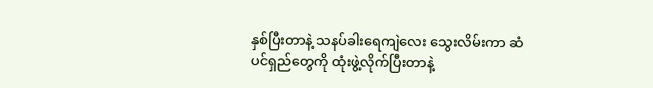နှစ်ပြီးတာနဲ့ သနပ်ခါးရေကျဲလေး သွေးလိမ်းကာ ဆံပင်ရှည်တွေကို ထုံးဖွဲ့လိုက်ပြီးတာနဲ့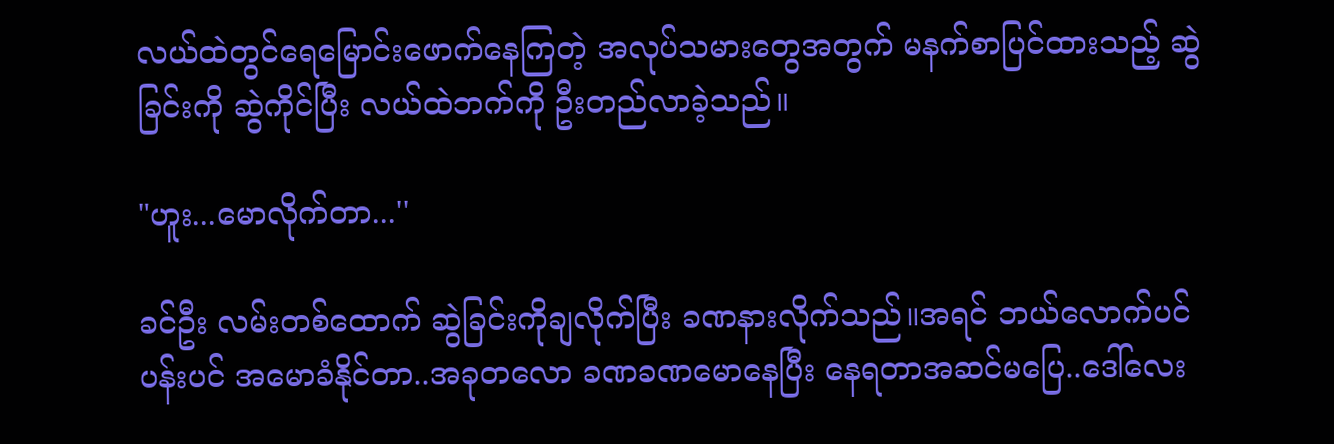လယ်ထဲတွင်ရေမြောင်းဖောက်နေကြတဲ့ အလုပ်သမားတွေအတွက် မနက်စာပြင်ထားသည့် ဆွဲခြင်းကို ဆွဲကိုင်ပြီး လယ်ထဲဘက်ကို ဦးတည်လာခဲ့သည်။

"ဟူး...မောလိုက်တာ...''

ခင်ဦး လမ်းတစ်ထောက် ဆွဲခြင်းကိုချလိုက်ပြီး ခဏနားလိုက်သည်။အရင် ဘယ်လောက်ပင်ပန်းပင် အမောခံနိုင်တာ..အခုတလော ခဏခဏမောနေပြီး နေရတာအဆင်မပြေ..ဒေါ်လေး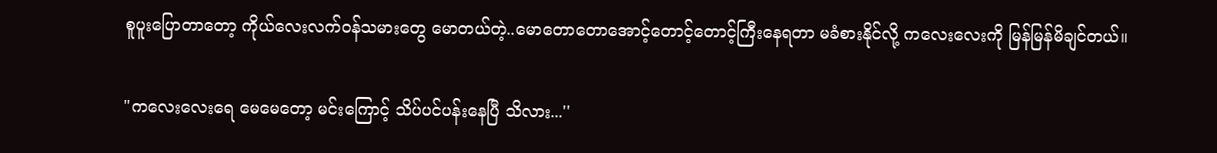စူပူးပြောတာတော့ ကိုယ်လေးလက်ဝန်သမားတွေ မောတယ်တဲ့..မောတောတောအောင့်တောင့်တောင့်ကြီးနေရတာ မခံစားနိုင်လို့ ကလေးလေးကို မြန်မြန်မိချင်တယ်။

"ကလေးလေးရေ မေမေတော့ မင်းကြောင့် သိပ်ပင်ပန်းနေပြီ သိလား...''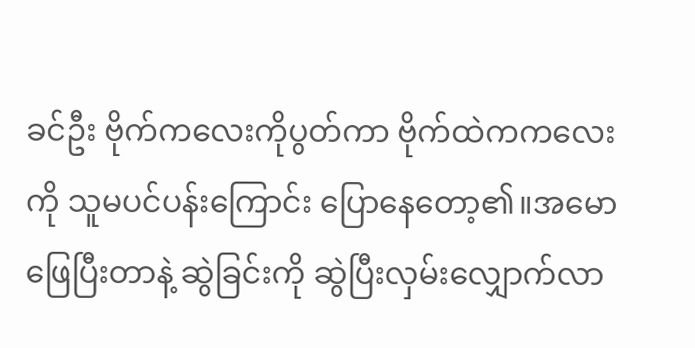ခင်ဦး ဗိုက်ကလေးကိုပွတ်ကာ ဗိုက်ထဲကကလေးကို သူမပင်ပန်းကြောင်း ပြောနေတော့၏။အမောဖြေပြီးတာနဲ့ ဆွဲခြင်းကို ဆွဲပြီးလှမ်းလျှောက်လာ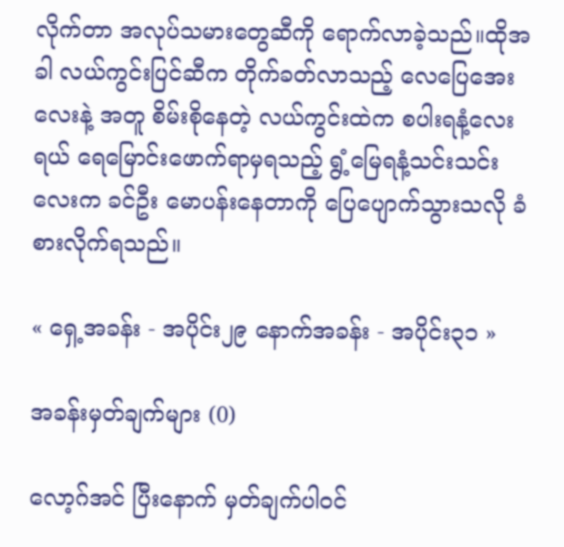လိုက်တာ အလုပ်သမားတွေဆီကို ရောက်လာခဲ့သည်။ထိုအခါ လယ်ကွင်းပြင်ဆီက တိုက်ခတ်လာသည့် လေပြေအေးလေးနဲ့ အတူ စိမ်းစိုနေတဲ့ လယ်ကွင်းထဲက စပါးရနံ့လေးရယ် ရေမြောင်းဖောက်ရာမှရသည့် ရွံ့မြေရနံ့သင်းသင်းလေးက ခင်ဦး မောပန်းနေတာကို ပြေပျောက်သွားသလို ခံစားလိုက်ရသည်။

« ရှေ့အခန်း - အပိုင်း၂၉ နောက်အခန်း - အပိုင်း၃၁ »

အခန်းမှတ်ချက်များ (0)

လော့ဂ်အင် ပြီးနောက် မှတ်ချက်ပါဝင်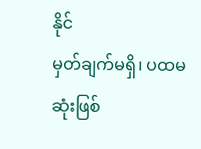နိုင်
မှတ်ချက်မရှိ၊ ပထမဆုံးဖြစ်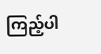ကြည့်ပါ